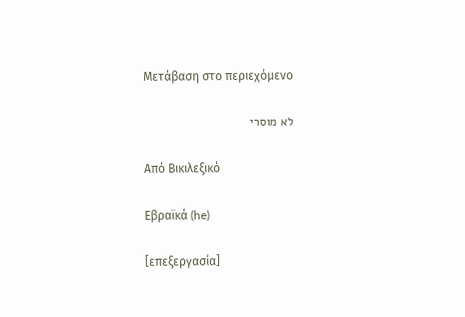Μετάβαση στο περιεχόμενο

לא מוסרי

Από Βικιλεξικό

Εβραϊκά (he)

[επεξεργασία]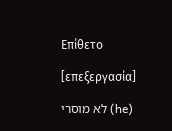Επίθετο

[επεξεργασία]

לא מוסרי (he)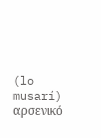(lo musarí) αρσενικό